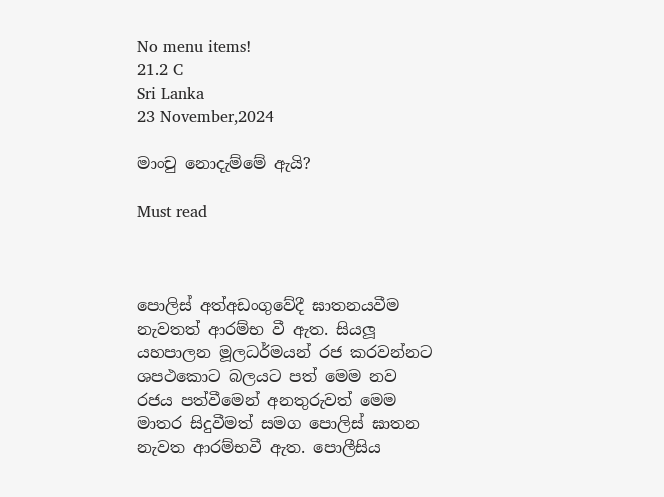No menu items!
21.2 C
Sri Lanka
23 November,2024

මාංචු නොදැම්මේ ඇයි?

Must read



පොලිස් අත්අඩංගුවේදී ඝාතනයවීම නැවතත් ආරම්භ වී ඇත. සියලූ යහපාලන මූලධර්මයන් රජ කරවන්නට ශපථකොට බලයට පත් මෙම නව රජය පත්වීමෙන් අනතුරුවත් මෙම මාතර සිදුවීමත් සමග පොලිස් ඝාතන නැවත ආරම්භවී ඇත. පොලීසිය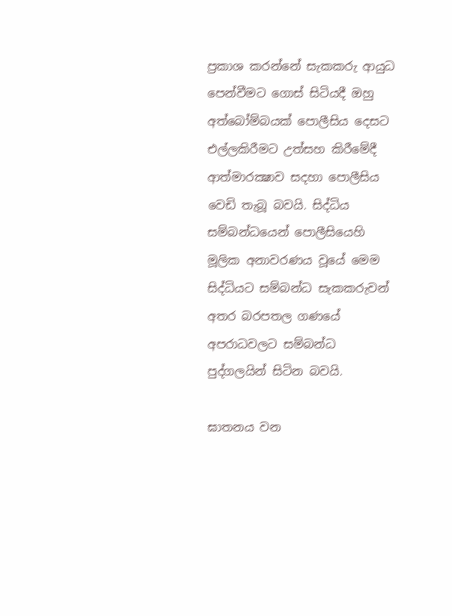ප්‍රකාශ කරන්නේ සැකකරු ආයුධ පෙන්වීමට ගොස් සිටියදී ඔහු අත්බෝම්බයක් පොලීසිය දෙසට එල්ලකිරීමට උත්සහ කිරීමේදී ආත්මාරක්‍ෂාව සදහා පොලීසිය වෙඩි තැබූ බවයි. සිද්ධිය සම්බන්ධයෙන් පොලීසියෙහි මූලික අනාවරණය වූයේ මෙම සිද්ධියට සම්බන්ධ සැකකරුවන් අතර බරපතල ගණයේ අපරාධවලට සම්බන්ධ පුද්ගලයින් සිටින බවයි.

ඝාතනය වන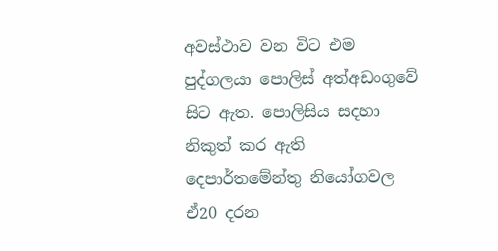අවස්ථාව වන විට එම පුද්ගලයා පොලිස් අත්අඩංගුවේ සිට ඇත. පොලිසිය සදහා නිකුත් කර ඇති දෙපාර්තමේන්තු නියෝගවල ඒ20 දරන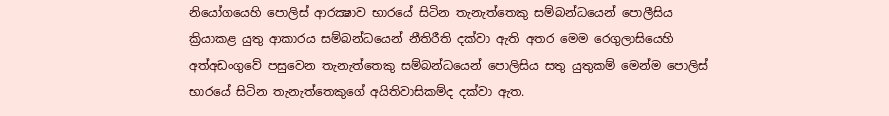නියෝගයෙහි පොලිස් ආරක්‍ෂාව භාරයේ සිටින තැනැත්තෙකු සම්බන්ධයෙන් පොලීසිය ක්‍රියාකළ යුතු ආකාරය සම්බන්ධයෙන් නීතිරීති දක්වා ඇති අතර මෙම රෙගුලාසියෙහි අත්අඩංගුවේ පසුවෙන තැනැත්තෙකු සම්බන්ධයෙන් පොලිසිය සතු යුතුකම් මෙන්ම පොලිස් භාරයේ සිටින තැනැත්තෙකුගේ අයිතිවාසිකම්ද දක්වා ඇත.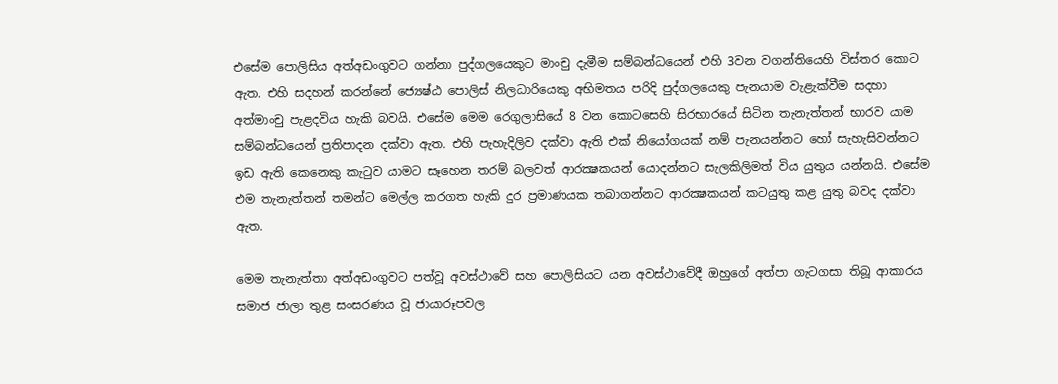එසේම පොලිසිය අත්අඩංගුවට ගන්නා පුද්ගලයෙකුට මාංචු දැමීම සම්බන්ධයෙන් එහි 3වන වගන්තියෙහි විස්තර කොට ඇත. එහි සදහන් කරන්නේ ජ්‍යෙෂ්ඨ පොලිස් නිලධාරියෙකු අභිමතය පරිදි පුද්ගලයෙකු පැනයාම වැළැක්වීම සදහා අත්මාංචු පැළදවිය හැකි බවයි. එසේම මෙම රෙගුලාසියේ 8 වන කොටසෙහි සිරභාරයේ සිටින තැනැත්තන් භාරව යාම සම්බන්ධයෙන් ප්‍රතිපාදන දක්වා ඇත. එහි පැහැදිලිව දක්වා ඇති එක් නියෝගයක් නම් පැනයන්නට හෝ සැහැසිවන්නට ඉඩ ඇති කෙනෙකු කැටුව යාමට සෑහෙන තරම් බලවත් ආරක්‍ෂකයන් යොදන්නට සැලකිලිමත් විය යුතුය යන්නයි. එසේම එම තැනැත්තන් තමන්ට මෙල්ල කරගත හැකි දුර ප්‍රමාණයක තබාගන්නට ආරක්‍ෂකයන් කටයුතු කළ යුතු බවද දක්වා ඇත.

මෙම තැනැත්තා අත්අඩංගුවට පත්වූ අවස්ථාවේ සහ පොලිසියට යන අවස්ථාවේදී ඔහුගේ අත්පා ගැටගසා තිබූ ආකාරය සමාජ ජාලා තුළ සංසරණය වූ ජායාරූපවල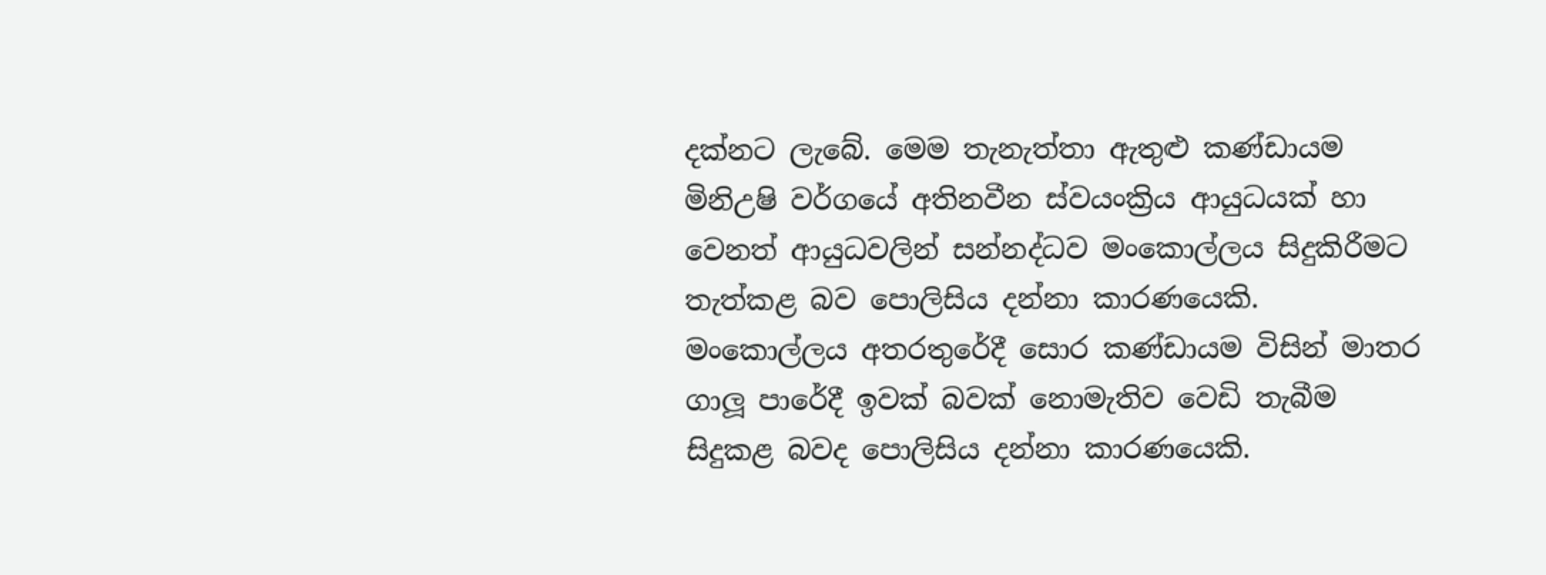දක්නට ලැබේ. මෙම තැනැත්තා ඇතුළු කණ්ඩායම මිනිඋෂි වර්ගයේ අතිනවීන ස්වයංක්‍රිය ආයුධයක් හා වෙනත් ආයුධවලින් සන්නද්ධව මංකොල්ලය සිදුකිරීමට තැත්කළ බව පොලිසිය දන්නා කාරණයෙකි. මංකොල්ලය අතරතුරේදී සොර කණ්ඩායම විසින් මාතර ගාලූ පාරේදී ඉවක් බවක් නොමැතිව වෙඩි තැබීම සිදුකළ බවද පොලිසිය දන්නා කාරණයෙකි.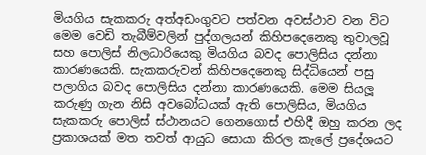මියගිය සැකකරු අත්අඩංගුවට පත්වන අවස්ථාව වන විට මෙම වෙඩි තැබීම්වලින් පුද්ගලයන් කිහිපදෙනෙකු තුවාලවූ සහ පොලිස් නිලධාරියෙකු මියගිය බවද පොලිසිය දන්නා කාරණයෙකි. සැකකරුවන් කිහිපදෙනෙකු සිද්ධියෙන් පසු පලාගිය බවද පොලිසිය දන්නා කාරණයෙකි. මෙම සියලූ කරුණු ගැන නිසි අවබෝධයක් ඇති පොලිසිය, මියගිය සැකකරු පොලිස් ස්ථානයට ගෙනගොස් එහිදී ඔහු කරන ලද ප්‍රකාශයක් මත තවත් ආයුධ සොයා කිරල කැලේ ප්‍රදේශයට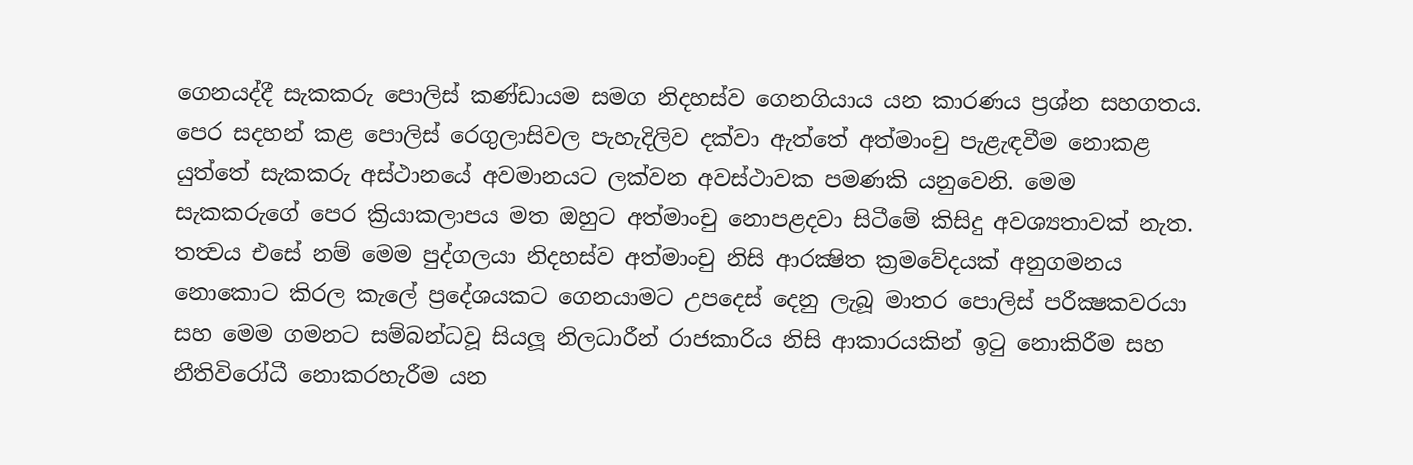ගෙනයද්දී සැකකරු පොලිස් කණ්ඩායම සමග නිදහස්ව ගෙනගියාය යන කාරණය ප්‍රශ්න සහගතය. පෙර සදහන් කළ පොලිස් රෙගුලාසිවල පැහැදිලිව දක්වා ඇත්තේ අත්මාංචු පැළැඳවීම නොකළ යුත්තේ සැකකරු අස්ථානයේ අවමානයට ලක්වන අවස්ථාවක පමණකි යනුවෙනි. මෙම සැකකරුගේ පෙර ක්‍රියාකලාපය මත ඔහුට අත්මාංචු නොපළදවා සිටීමේ කිසිදු අවශ්‍යතාවක් නැත. තත්‍වය එසේ නම් මෙම පුද්ගලයා නිදහස්ව අත්මාංචු නිසි ආරක්‍ෂිත ක්‍රමවේදයක් අනුගමනය නොකොට කිරල කැලේ ප්‍රදේශයකට ගෙනයාමට උපදෙස් දෙනු ලැබූ මාතර පොලිස් පරීක්‍ෂකවරයා සහ මෙම ගමනට සම්බන්ධවූ සියලූ නිලධාරීන් රාජකාරිය නිසි ආකාරයකින් ඉටු නොකිරීම සහ නීතිවිරෝධී නොකරහැරීම යන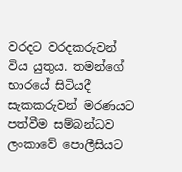වරදට වරදකරුවන් විය යුතුය. තමන්ගේ භාරයේ සිටියදී සැකකරුවන් මරණයට පත්වීම සම්බන්ධව ලංකාවේ පොලීසියට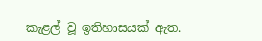කැළල් වූ ඉතිහාසයක් ඇත.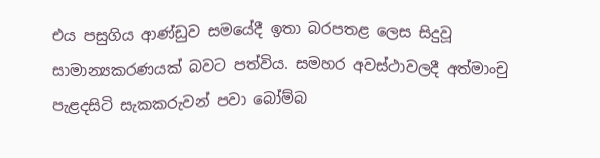එය පසුගිය ආණ්ඩුව සමයේදී ඉතා බරපතළ ලෙස සිදුවූ සාමාන්‍යකරණයක් බවට පත්විය. සමහර අවස්ථාවලදී අත්මාංචු පැළදසිටි සැකකරුවන් පවා බෝම්බ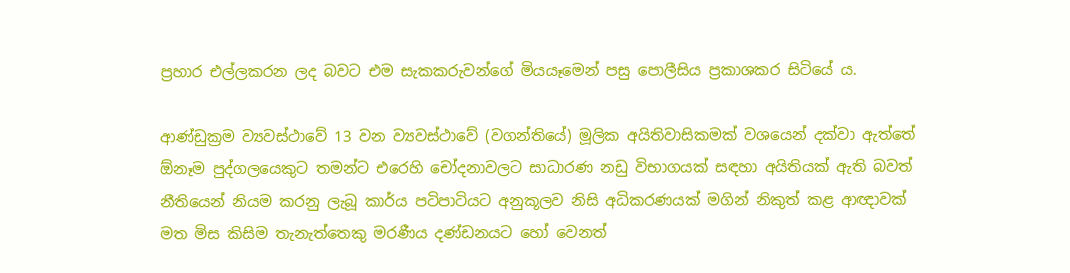ප්‍රහාර එල්ලකරන ලද බවට එම සැකකරුවන්ගේ මියයෑමෙන් පසු පොලීසිය ප්‍රකාශකර සිටියේ ය.

ආණ්ඩුක්‍රම ව්‍යවස්ථාවේ 13 වන ව්‍යවස්ථාවේ (වගන්තියේ) මූලික අයිතිවාසිකමක් වශයෙන් දක්වා ඇත්තේ ඕනෑම පුද්ගලයෙකුට තමන්ට එරෙහි චෝදනාවලට සාධාරණ නඩු විභාගයක් සඳහා අයිතියක් ඇති බවත් නීතියෙන් නියම කරනු ලැබූ කාර්ය පටිපාටියට අනුකූලව නිසි අධිකරණයක් මගින් නිකුත් කළ ආඥාවක් මත මිස කිසිම තැනැත්තෙකු මරණීය දණ්ඩනයට හෝ වෙනත්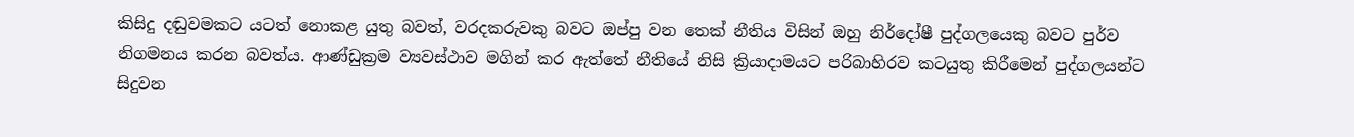කිසිදු දඬුවමකට යටත් නොකළ යුතු බවත්, වරදකරුවකු බවට ඔප්පු වන තෙක් නීතිය විසින් ඔහු නිර්දෝෂී පුද්ගලයෙකු බවට පුර්ව නිගමනය කරන බවත්ය. ආණ්ඩුක්‍රම ව්‍යවස්ථාව මගින් කර ඇත්තේ නීතියේ නිසි ක්‍රියාදාමයට පරිබාහිරව කටයුතු කිරීමෙන් පුද්ගලයන්ට සිදුවන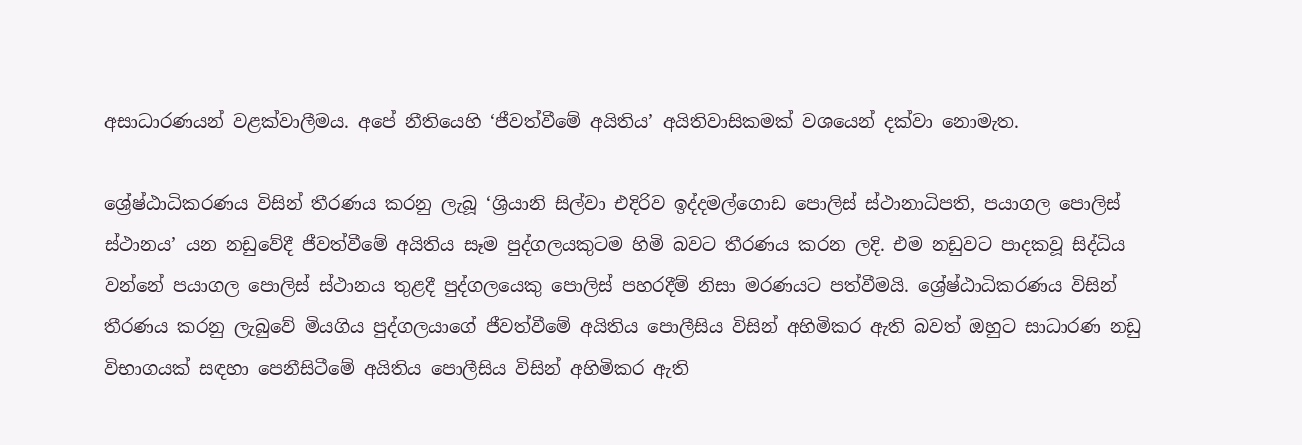අසාධාරණයන් වළක්වාලීමය. අපේ නීතියෙහි ‘ජීවත්වීමේ අයිතිය’ අයිතිවාසිකමක් වශයෙන් දක්වා නොමැත.

ශ්‍රේෂ්ඨාධිකරණය විසින් තීරණය කරනු ලැබූ ‘ශ්‍රියානි සිල්වා එදිරිව ඉද්දමල්ගොඩ පොලිස් ස්ථානාධිපති, පයාගල පොලිස් ස්ථානය’ යන නඩුවේදී ජීවත්වීමේ අයිතිය සෑම පුද්ගලයකුටම හිමි බවට තීරණය කරන ලදි. එම නඩුවට පාදකවූ සිද්ධිය වන්නේ පයාගල පොලිස් ස්ථානය තුළදී පුද්ගලයෙකු පොලිස් පහරදීම් නිසා මරණයට පත්වීමයි. ශ්‍රේෂ්ඨාධිකරණය විසින් තීරණය කරනු ලැබුවේ මියගිය පුද්ගලයාගේ ජීවත්වීමේ අයිතිය පොලීසිය විසින් අහිමිකර ඇති බවත් ඔහුට සාධාරණ නඩු විභාගයක් සඳහා පෙනීසිටීමේ අයිතිය පොලීසිය විසින් අහිමිකර ඇති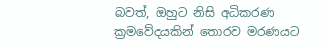බවත්, ඔහුට නිසි අධිකරණ ක්‍රමවේදයකින් තොරව මරණයට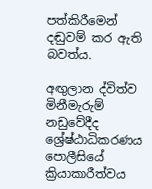පත්කිරීමෙන් දඬුවම් කර ඇති බවත්ය.

අඟුලාන ද්විත්ව මිනීමැරුම් නඩුවේදීද ශ්‍රේෂ්ඨාධිකරණය පොලීසියේ ක්‍රියාකාරීත්වය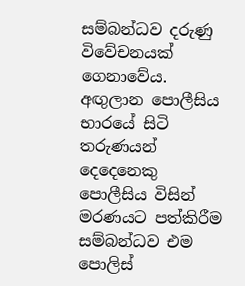සම්බන්ධව දරුණු විවේචනයක් ගෙනාවේය. අඟුලාන පොලීසිය භාරයේ සිටි තරුණයන් දෙදෙනෙකු පොලීසිය විසින් මරණයට පත්කිරීම සම්බන්ධව එම පොලිස්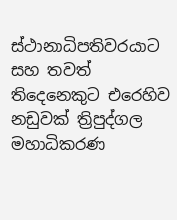ස්ථානාධිපතිවරයාට සහ තවත් තිදෙනෙකුට එරෙහිව නඩුවක් ත්‍රිපුද්ගල මහාධිකරණ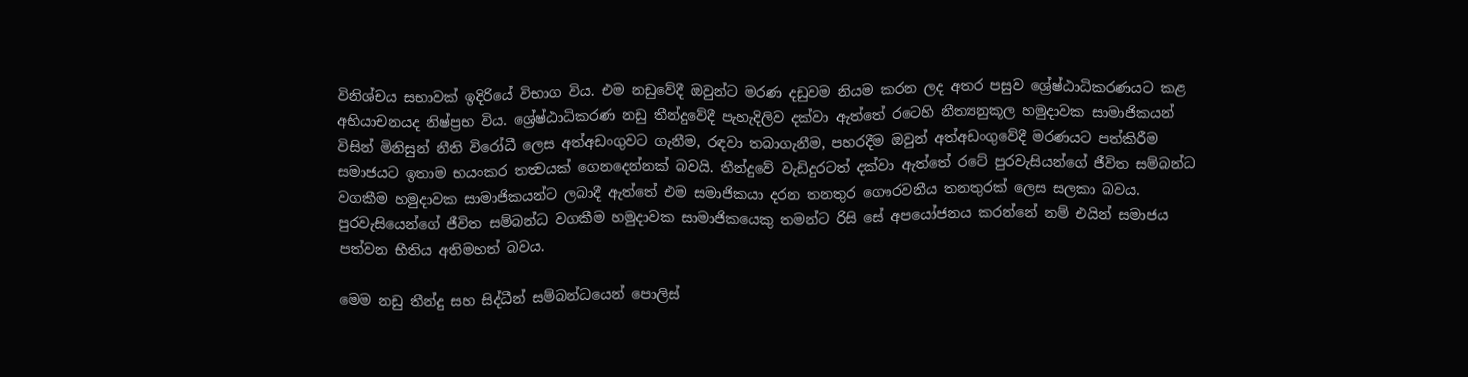විනිශ්චය සභාවක් ඉදිරියේ විභාග විය. එම නඩුවේදී ඔවුන්ට මරණ දඩුවම නියම කරන ලද අතර පසුව ශ්‍රේෂ්ඨාධිකරණයට කළ අභියාචනයද නිෂ්ප්‍රභ විය. ශ්‍රේෂ්ඨාධිකරණ නඩු තීන්දුවේදී පැහැදිලිව දක්වා ඇත්තේ රටෙහි නීත්‍යනුකූල හමුදාවක සාමාජිකයන් විසින් මිනිසුන් නීති විරෝධී ලෙස අත්අඩංගුවට ගැනීම, රඳවා තබාගැනීම, පහරදීම ඔවුන් අත්අඩංගුවේදී මරණයට පත්කිරීම සමාජයට ඉතාම භයංකර තත්‍වයක් ගෙනදෙන්නක් බවයි. තීන්දුවේ වැඩිදුරටත් දක්වා ඇත්තේ රටේ පුරවැසියන්ගේ ජීවිත සම්බන්ධ වගකීම හමුදාවක සාමාජිකයන්ට ලබාදී ඇත්තේ එම සමාජිකයා දරන තනතුර ගෞරවනීය තනතුරක් ලෙස සලකා බවය. පුරවැසියෙන්ගේ ජීවිත සම්බන්ධ වගකීම හමුදාවක සාමාජිකයෙකු තමන්ට රිසි සේ අපයෝජනය කරන්නේ නම් එයින් සමාජය පත්වන භීතිය අතිමහත් බවය.

මෙම නඩු තීන්දු සහ සිද්ධීන් සම්බන්ධයෙන් පොලිස්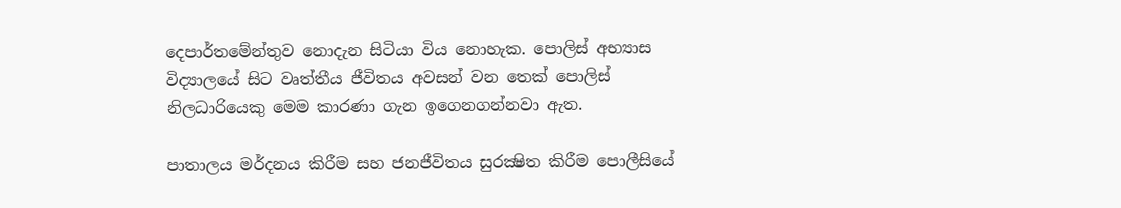දෙපාර්තමේන්තුව නොදැන සිටියා විය නොහැක. පොලිස් අභ්‍යාස විද්‍යාලයේ සිට වෘත්තීය ජීවිතය අවසන් වන තෙක් පොලිස් නිලධාරියෙකු මෙම කාරණා ගැන ඉගෙනගන්නවා ඇත.

පාතාලය මර්දනය කිරීම සහ ජනජීවිතය සුරක්‍ෂිත කිරීම පොලීසියේ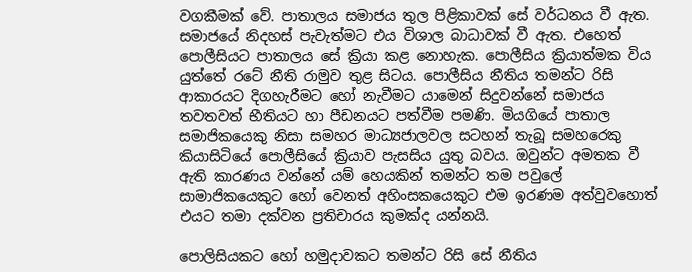වගකීමක් වේ. පාතාලය සමාජය තුල පිළිකාවක් සේ වර්ධනය වී ඇත. සමාජයේ නිදහස් පැවැත්මට එය විශාල බාධාවක් වී ඇත. එහෙත් පොලීසියට පාතාලය සේ ක්‍රියා කළ නොහැක. පොලීසිය ක්‍රියාත්මක විය යුත්තේ රටේ නීති රාමුව තුළ සිටය. පොලීසිය නීතිය තමන්ට රිසි ආකාරයට දිගහැරීමට හෝ නැවීමට යාමෙන් සිදුවන්නේ සමාජය තවතවත් භීතියට හා පීඩනයට පත්වීම පමණි. මියගියේ පාතාල සමාජිකයෙකු නිසා සමහර මාධ්‍යජාලවල සටහන් තැබූ සමහරෙකු කියාසිටියේ පොලීසියේ ක්‍රියාව පැසසිය යුතු බවය. ඔවුන්ට අමතක වී ඇති කාරණය වන්නේ යම් හෙයකින් තමන්ට තම පවුලේ සාමාජිකයෙකුට හෝ වෙනත් අහිංසකයෙකුට එම ඉරණම අත්වුවහොත් එයට තමා දක්වන ප්‍රතිචාරය කුමක්ද යන්නයි.

පොලිසියකට හෝ හමුදාවකට තමන්ට රිසි සේ නීතිය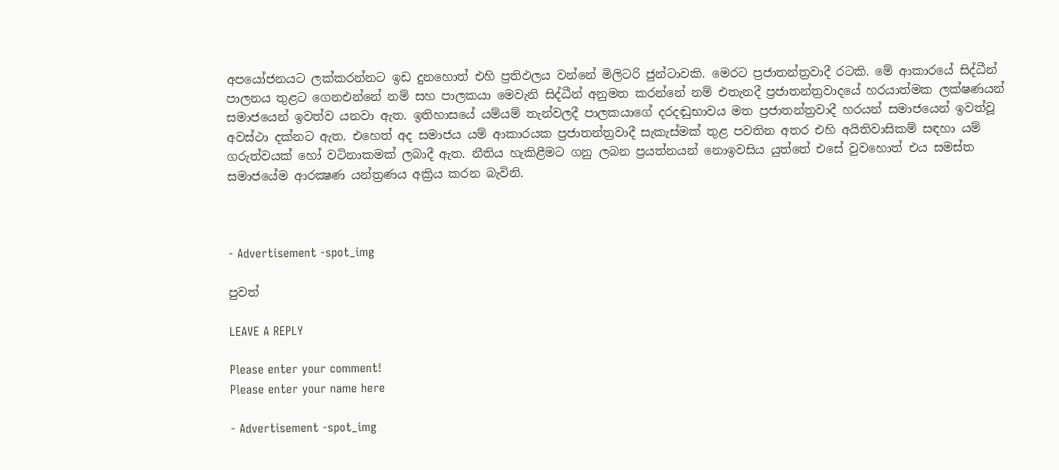අපයෝජනයට ලක්කරන්නට ඉඩ දුනහොත් එහි ප්‍රතිඵලය වන්නේ මිලිටරි ජුන්ටාවකි. මෙරට ප්‍රජාතන්ත්‍රවාදී රටකි. මේ ආකාරයේ සිද්ධීන් පාලනය තුළට ගෙනඑන්නේ නම් සහ පාලකයා මෙවැනි සිද්ධීන් අනුමත කරන්නේ නම් එතැනදී ප්‍රජාතන්ත්‍රවාදයේ හරයාත්මක ලක්ෂණයන් සමාජයෙන් ඉවත්ව යනවා ඇත. ඉතිහාසයේ යම්යම් තැන්වලදී පාලකයාගේ දරදඬුභාවය මත ප්‍රජාතන්ත්‍රවාදී හරයන් සමාජයෙන් ඉවත්වූ අවස්ථා දක්නට ඇත. එහෙත් අද සමාජය යම් ආකාරයක ප්‍රජාතන්ත්‍රවාදී සැකැස්මක් තුළ පවතින අතර එහි අයිතිවාසිකම් සඳහා යම් ගරුත්වයක් හෝ වටිනාකමක් ලබාදී ඇත. නීතිය හැකිළීමට ගනු ලබන ප්‍රයත්නයන් නොඉවසිය යුත්තේ එසේ වුවහොත් එය සමස්ත සමාජයේම ආරක්‍ෂණ යන්ත්‍රණය අක්‍රිය කරන බැවිනි.



- Advertisement -spot_img

පුවත්

LEAVE A REPLY

Please enter your comment!
Please enter your name here

- Advertisement -spot_img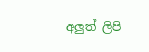අලුත් ලිපි